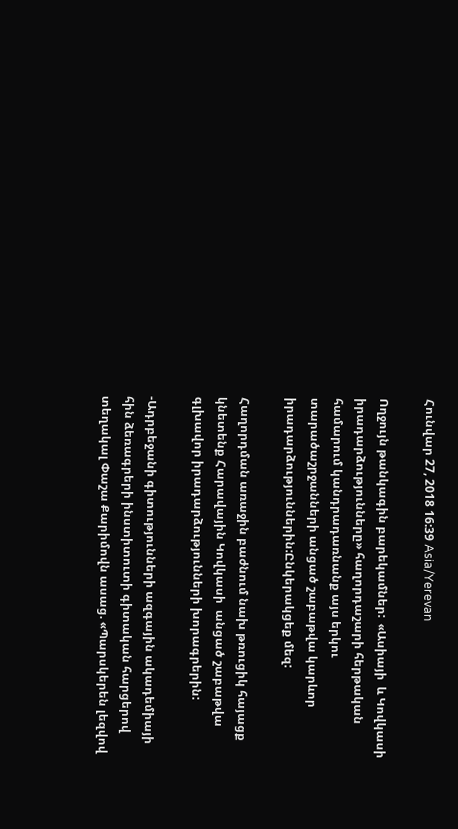Հունվար 27, 2018 16:39 Asia/Yerevan

Ողջույն թանկագին բարեկամներ:  «Ասիայի  և Կովկասի  իրադարձությունները» հաղորդաշարի հերթական համարում կանդրադառնանք այս երկու տարածաշրջանների անցած շաբաթվա կարևոր իրադարձություններին:Ընկերակցեք մեզ:

Հաղորդման առաջին բաժնում նախ թռուցիկ հայացք կնետենք Հարավային Կովկասի  անցած շաբաթվա գլխավոր իրադարձությունների խորագրերին:

-Ադրբեջանի գիտությունների ազգային ակադեմիայի հին ձեռագրերի ինստիտուտի գիտական հարցերով տեղակալ Փաշա Քարիմովն ասաց. «Պարսկերեն լեզվով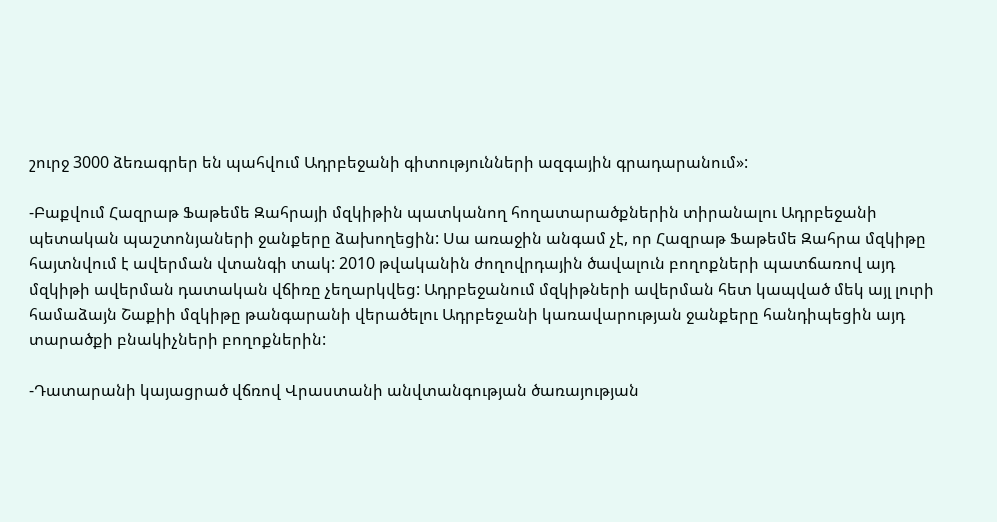շուրջ 3000 ձեռագրեր են պահվում Ադրբեջանի գիտությունների ազգային գրադարանում»:

-Բաքվում Հազրաթ Ֆաթեմե Զահրայի մզկիթին պատկանող հողատարածքներին տիրանալու Ադրբեջանի պետական պաշտոնյաների ջանքերը ձախողեցին: Սա առաջին անգամ չէ, որ Հազրաթ Ֆաթեմե Զահրա մզկիթը հայտնվում է ավերման վտանգի տակ: 2010 թվականին ժողովրդային ծավալուն բողոքների պատճառով այդ մզկիթի ավերման դատական վճիռը չեղարկվեց: Ադրբեջանում մզկիթների ավերման հետ կապված մեկ այլ լուրի համաձայն Շաքիի մզկիթը թանգարանի վերածելու Ադրբեջանի կառավարության ջանքերը հանդիպեցին այդ տարածքի բնակիչների բողոքներին:

-Դատարանի կայացրած վճռով Վրաստանի անվտանգության ծառայության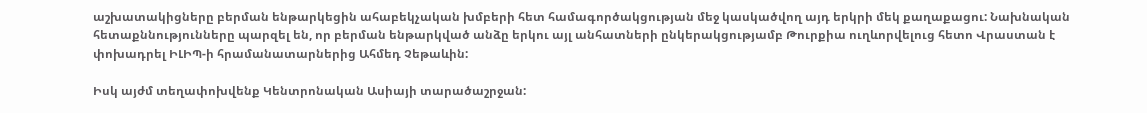աշխատակիցները բերման ենթարկեցին ահաբեկչական խմբերի հետ համագործակցության մեջ կասկածվող այդ երկրի մեկ քաղաքացու: Նախնական հետաքննությունները պարզել են, որ բերման ենթարկված անձը երկու այլ անհատների ընկերակցությամբ Թուրքիա ուղևորվելուց հետո Վրաստան է փոխադրել ԻԼԻՊ-ի հրամանատարներից Ահմեդ Չեթաևին:

Իսկ այժմ տեղափոխվենք Կենտրոնական Ասիայի տարածաշրջան: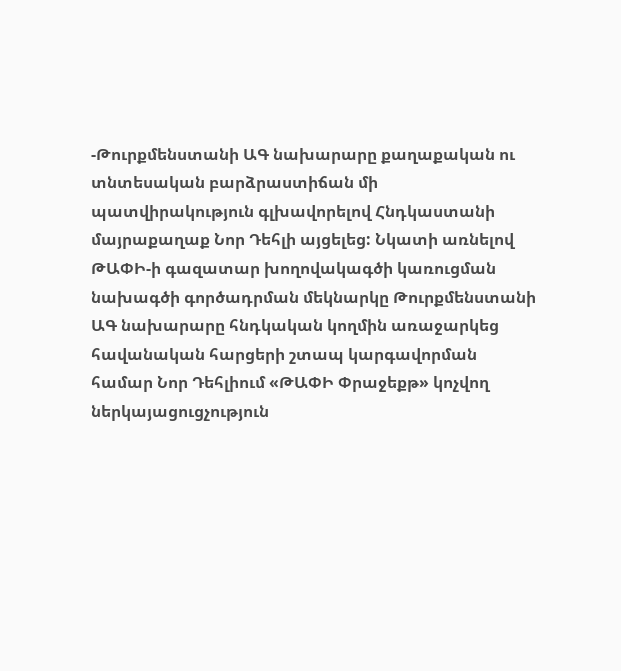-Թուրքմենստանի ԱԳ նախարարը քաղաքական ու տնտեսական բարձրաստիճան մի պատվիրակություն գլխավորելով Հնդկաստանի մայրաքաղաք Նոր Դեհլի այցելեց: Նկատի առնելով ԹԱՓԻ-ի գազատար խողովակագծի կառուցման նախագծի գործադրման մեկնարկը Թուրքմենստանի ԱԳ նախարարը հնդկական կողմին առաջարկեց հավանական հարցերի շտապ կարգավորման համար Նոր Դեհլիում «ԹԱՓԻ Փրաջեքթ» կոչվող ներկայացուցչություն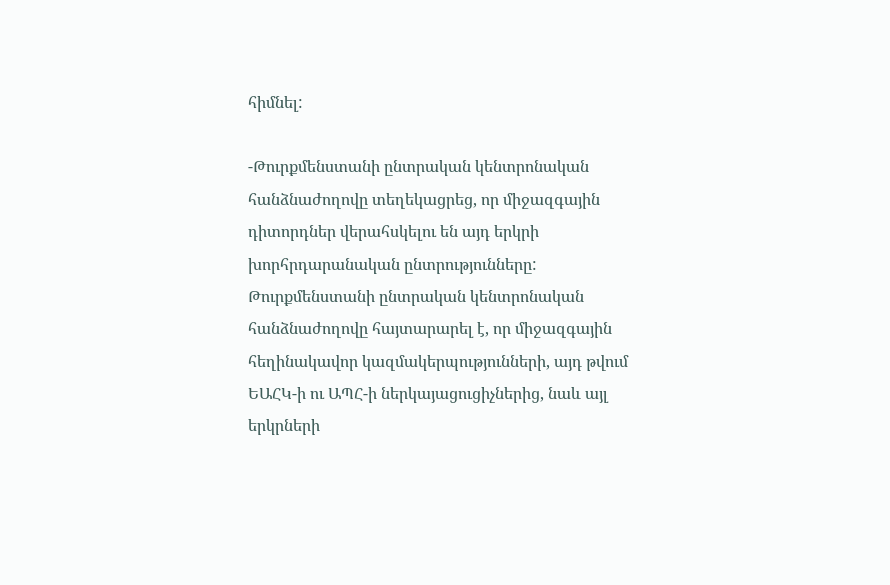հիմնել:

-Թուրքմենստանի ընտրական կենտրոնական հանձնաժողովը տեղեկացրեց, որ միջազգային դիտորդներ վերահսկելու են այդ երկրի խորհրդարանական ընտրությունները: Թուրքմենստանի ընտրական կենտրոնական հանձնաժողովը հայտարարել է, որ միջազգային հեղինակավոր կազմակերպությունների, այդ թվում ԵԱՀԿ-ի ու ԱՊՀ-ի ներկայացուցիչներից, նաև այլ երկրների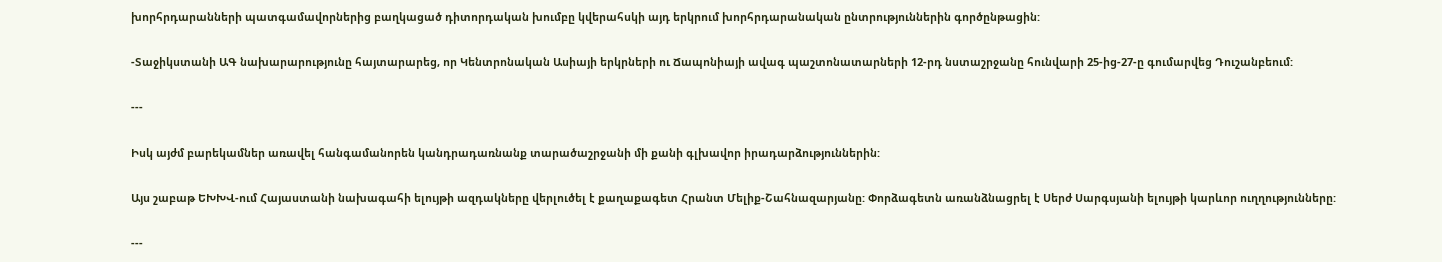խորհրդարանների պատգամավորներից բաղկացած դիտորդական խումբը կվերահսկի այդ երկրում խորհրդարանական ընտրություններին գործընթացին:

-Տաջիկստանի ԱԳ նախարարությունը հայտարարեց, որ Կենտրոնական Ասիայի երկրների ու Ճապոնիայի ավագ պաշտոնատարների 12-րդ նստաշրջանը հունվարի 25-ից-27-ը գումարվեց Դուշանբեում:

---

Իսկ այժմ բարեկամներ առավել հանգամանորեն կանդրադառնանք տարածաշրջանի մի քանի գլխավոր իրադարձություններին:

Այս շաբաթ ԵԽԽՎ-ում Հայաստանի նախագահի ելույթի ազդակները վերլուծել է քաղաքագետ Հրանտ Մելիք-Շահնազարյանը: Փորձագետն առանձնացրել է Սերժ Սարգսյանի ելույթի կարևոր ուղղությունները:

---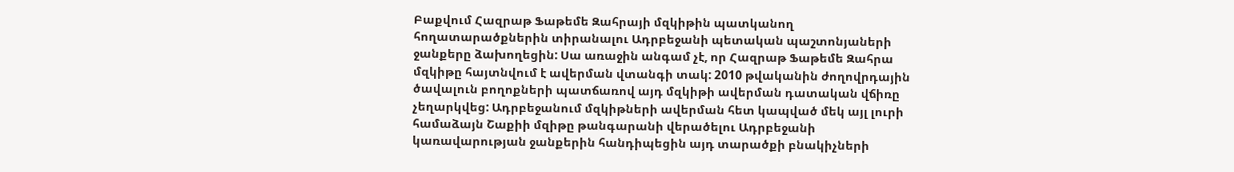Բաքվում Հազրաթ Ֆաթեմե Զահրայի մզկիթին պատկանող հողատարածքներին տիրանալու Ադրբեջանի պետական պաշտոնյաների ջանքերը ձախողեցին: Սա առաջին անգամ չէ, որ Հազրաթ Ֆաթեմե Զահրա մզկիթը հայտնվում է ավերման վտանգի տակ: 2010 թվականին ժողովրդային ծավալուն բողոքների պատճառով այդ մզկիթի ավերման դատական վճիռը չեղարկվեց: Ադրբեջանում մզկիթների ավերման հետ կապված մեկ այլ լուրի համաձայն Շաքիի մզիթը թանգարանի վերածելու Ադրբեջանի կառավարության ջանքերին հանդիպեցին այդ տարածքի բնակիչների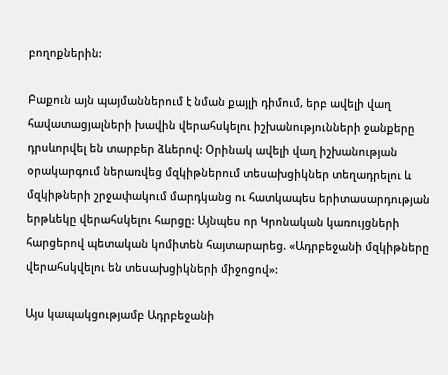բողոքներին:

Բաքուն այն պայմաններում է նման քայլի դիմում, երբ ավելի վաղ հավատացյալների խավին վերահսկելու իշխանությունների ջանքերը դրսևորվել են տարբեր ձևերով: Օրինակ ավելի վաղ իշխանության օրակարգում ներառվեց մզկիթներում տեսախցիկներ տեղադրելու և մզկիթների շրջափակում մարդկանց ու հատկապես երիտասարդության երթևեկը վերահսկելու հարցը: Այնպես որ Կրոնական կառույցների հարցերով պետական կոմիտեն հայտարարեց. «Ադրբեջանի մզկիթները վերահսկվելու են տեսախցիկների միջոցով»:

Այս կապակցությամբ Ադրբեջանի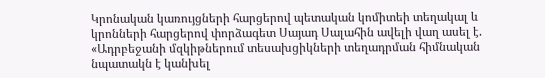Կրոնական կառույցների հարցերով պետական կոմիտեի տեղակալ և կրոնների հարցերով փորձագետ Սայադ Սալահին ավելի վաղ ասել է. «Ադրբեջանի մզկիթներում տեսախցիկների տեղադրման հիմնական նպատակն է կանխել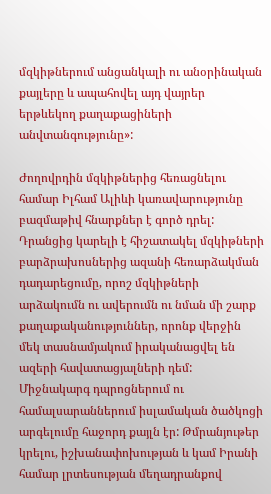մզկիթներում անցանկալի ու անօրինական քայլերը և ապահովել այդ վայրեր երթևեկող քաղաքացիների անվտանգությունը»:

Ժողովրդին մզկիթներից հեռացնելու համար Իլհամ Ալիևի կառավարությունը բազմաթիվ հնարքներ է գործ դրել: Դրանցից կարելի է հիշատակել մզկիթների բարձրախոսներից ազանի հեռարձակման դադարեցումը, որոշ մզկիթների արձակումն ու ավերումն ու նման մի շարք քաղաքականություններ, որոնք վերջին մեկ տասնամյակում իրականացվել են ազերի հավատացյալների դեմ: Միջնակարգ դպրոցներում ու համալսարաններում իսլամական ծածկոցի արգելումը հաջորդ քայլն էր: Թմրանյութեր կրելու, իշխանափոխության և կամ Իրանի համար լրտեսության մեղադրանքով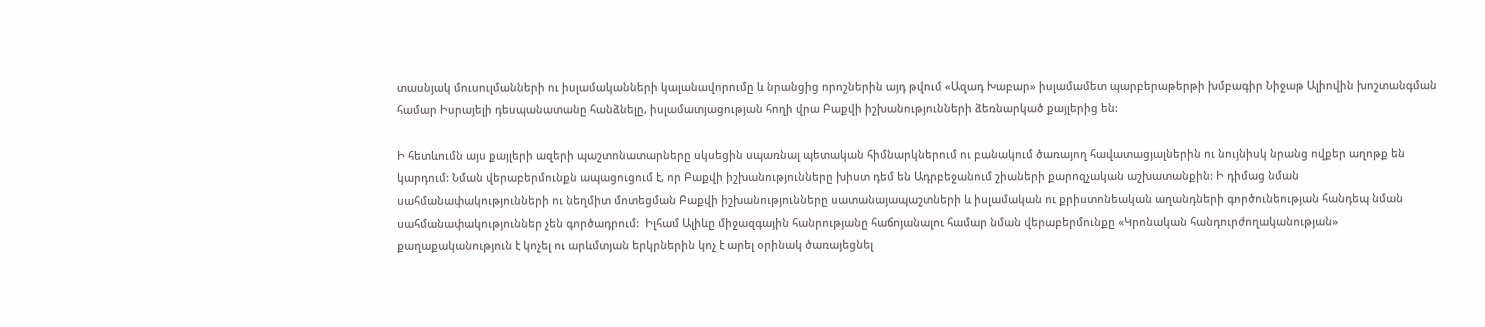տասնյակ մուսուլմանների ու իսլամականների կալանավորումը և նրանցից որոշներին այդ թվում «Ազադ Խաբար» իսլամամետ պարբերաթերթի խմբագիր Նիջաթ Ալիովին խոշտանգման համար Իսրայելի դեսպանատանը հանձնելը, իսլամատյացության հողի վրա Բաքվի իշխանությունների ձեռնարկած քայլերից են:

Ի հետևումն այս քայլերի ազերի պաշտոնատարները սկսեցին սպառնալ պետական հիմնարկներում ու բանակում ծառայող հավատացյալներին ու նույնիսկ նրանց ովքեր աղոթք են կարդում: Նման վերաբերմունքն ապացուցում է, որ Բաքվի իշխանությունները խիստ դեմ են Ադրբեջանում շիաների քարոզչական աշխատանքին: Ի դիմաց նման սահմանափակությունների ու նեղմիտ մոտեցման Բաքվի իշխանությունները սատանայապաշտների և իսլամական ու քրիստոնեական աղանդների գործունեության հանդեպ նման սահմանափակություններ չեն գործադրում:  Իլհամ Ալիևը միջազգային հանրությանը հաճոյանալու համար նման վերաբերմունքը «Կրոնական հանդուրժողականության» քաղաքականություն է կոչել ու արևմտյան երկրներին կոչ է արել օրինակ ծառայեցնել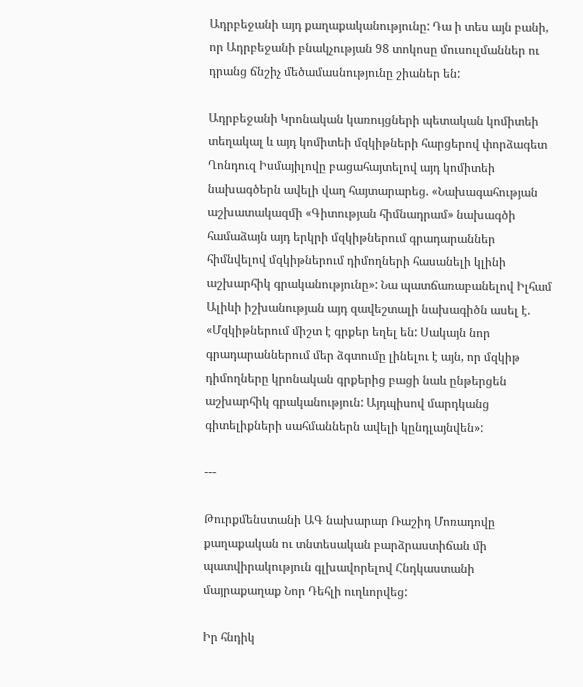Ադրբեջանի այդ քաղաքականությունը: Դա ի տես այն բանի, որ Ադրբեջանի բնակչության 98 տոկոսը մուսուլմաններ ու դրանց ճնշիչ մեծամասնությունը շիաներ են:

Ադրբեջանի Կրոնական կառույցների պետական կոմիտեի տեղակալ և այդ կոմիտեի մզկիթների հարցերով փորձագետ Ղոնդուզ Իսմայիլովը բացահայտելով այդ կոմիտեի նախագծերն ավելի վաղ հայտարարեց. «Նախագահության աշխատակազմի «Գիտության հիմնադրամ» նախագծի համաձայն այդ երկրի մզկիթներում գրադարաններ հիմնվելով մզկիթներում դիմողների հասանելի կլինի աշխարհիկ գրականությունը»: Նա պատճառաբանելով Իլհամ Ալիևի իշխանության այդ զավեշտալի նախագիծն ասել է. «Մզկիթներում միշտ է գրքեր եղել են: Սակայն նոր գրադարաններում մեր ձգտումը լինելու է այն, որ մզկիթ դիմողները կրոնական գրքերից բացի նաև ընթերցեն աշխարհիկ գրականություն: Այդպիսով մարդկանց գիտելիքների սահմաններն ավելի կընդլայնվեն»:

---

Թուրքմենստանի ԱԳ նախարար Ռաշիդ Մոռադովը քաղաքական ու տնտեսական բարձրաստիճան մի պատվիրակություն գլխավորելով Հնդկաստանի մայրաքաղաք Նոր Դեհլի ուղևորվեց:

Իր հնդիկ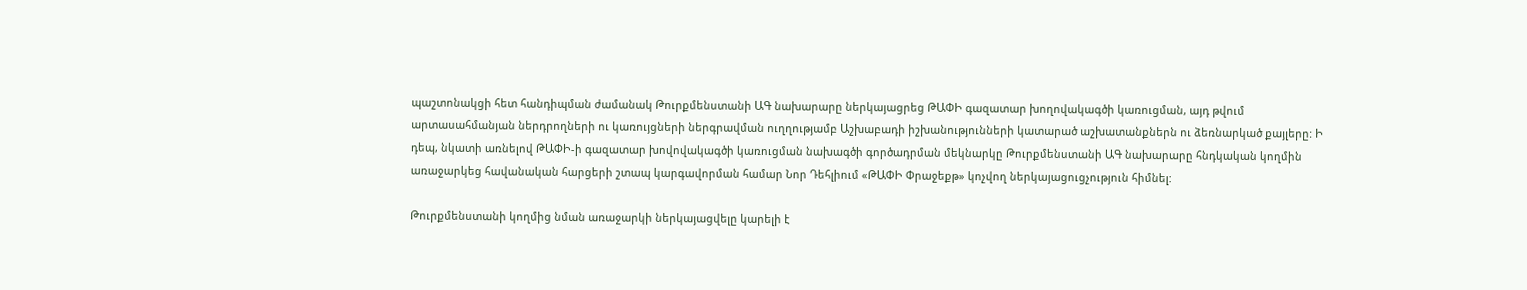պաշտոնակցի հետ հանդիպման ժամանակ Թուրքմենստանի ԱԳ նախարարը ներկայացրեց ԹԱՓԻ գազատար խողովակագծի կառուցման, այդ թվում արտասահմանյան ներդրողների ու կառույցների ներգրավման ուղղությամբ Աշխաբադի իշխանությունների կատարած աշխատանքներն ու ձեռնարկած քայլերը: Ի դեպ, նկատի առնելով ԹԱՓԻ-ի գազատար խովովակագծի կառուցման նախագծի գործադրման մեկնարկը Թուրքմենստանի ԱԳ նախարարը հնդկական կողմին առաջարկեց հավանական հարցերի շտապ կարգավորման համար Նոր Դեհլիում «ԹԱՓԻ Փրաջեքթ» կոչվող ներկայացուցչություն հիմնել:

Թուրքմենստանի կողմից նման առաջարկի ներկայացվելը կարելի է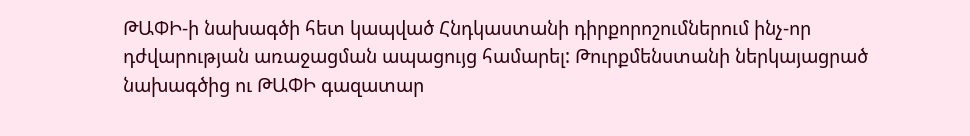ԹԱՓԻ-ի նախագծի հետ կապված Հնդկաստանի դիրքորոշումներում ինչ-որ դժվարության առաջացման ապացույց համարել: Թուրքմենստանի ներկայացրած նախագծից ու ԹԱՓԻ գազատար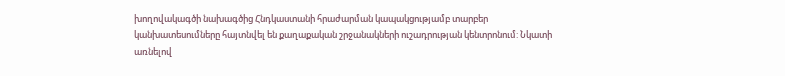խողովակագծի նախագծից Հնդկաստանի հրաժարման կապակցությամբ տարբեր կանխատեսումները հայտնվել են քաղաքական շրջանակների ուշադրության կենտրոնում: Նկատի առնելով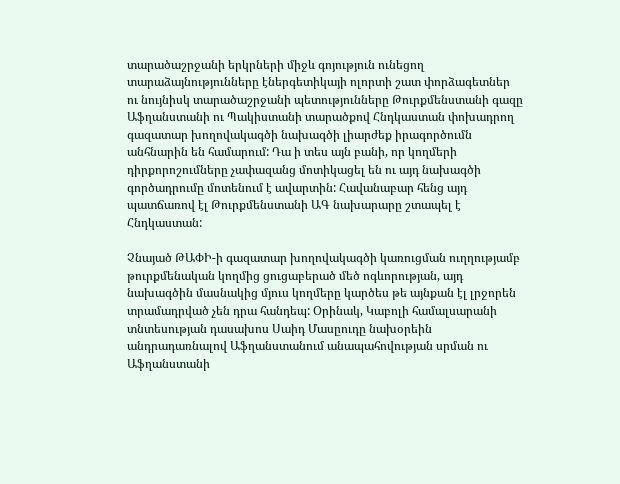տարածաշրջանի երկրների միջև գոյություն ունեցող տարաձայնությունները էներգետիկայի ոլորտի շատ փորձագետներ ու նույնիսկ տարածաշրջանի պետությունները Թուրքմենստանի գազը Աֆղանստանի ու Պակիստանի տարածքով Հնդկաստան փոխադրող գազատար խողովակագծի նախագծի լիարժեք իրագործումն անհնարին են համարում: Դա ի տես այն բանի, որ կողմերի դիրքորոշումները չափազանց մոտիկացել են ու այդ նախագծի գործադրումը մոտենում է ավարտին: Հավանաբար հենց այդ պատճառով էլ Թուրքմենստանի ԱԳ նախարարը շտապել է Հնդկաստան:

Չնայած ԹԱՓԻ-ի գազատար խողովակագծի կառուցման ուղղությամբ թուրքմենական կողմից ցուցաբերած մեծ ոգևորության, այդ նախագծին մասնակից մյուս կողմերը կարծես թե այնքան էլ լրջորեն տրամադրված չեն դրա հանդեպ: Օրինակ, Կաբոլի համալսարանի տնտեսության դասախոս Սաիդ Մասըուդը նախօրեին անդրադառնալով Աֆղանստանում անապահովության սրման ու Աֆղանստանի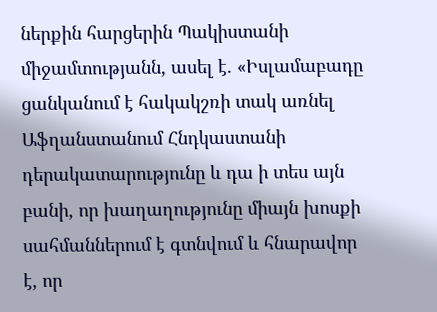ներքին հարցերին Պակիստանի միջամտությանն, ասել է. «Իսլամաբադը ցանկանում է հակակշռի տակ առնել Աֆղանստանում Հնդկաստանի դերակատարությունը և դա ի տես այն բանի, որ խաղաղությունը միայն խոսքի սահմաններում է գտնվում և հնարավոր է, որ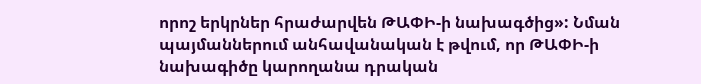որոշ երկրներ հրաժարվեն ԹԱՓԻ-ի նախագծից»: Նման պայմաններում անհավանական է թվում, որ ԹԱՓԻ-ի նախագիծը կարողանա դրական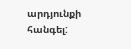արդյունքի հանգել: